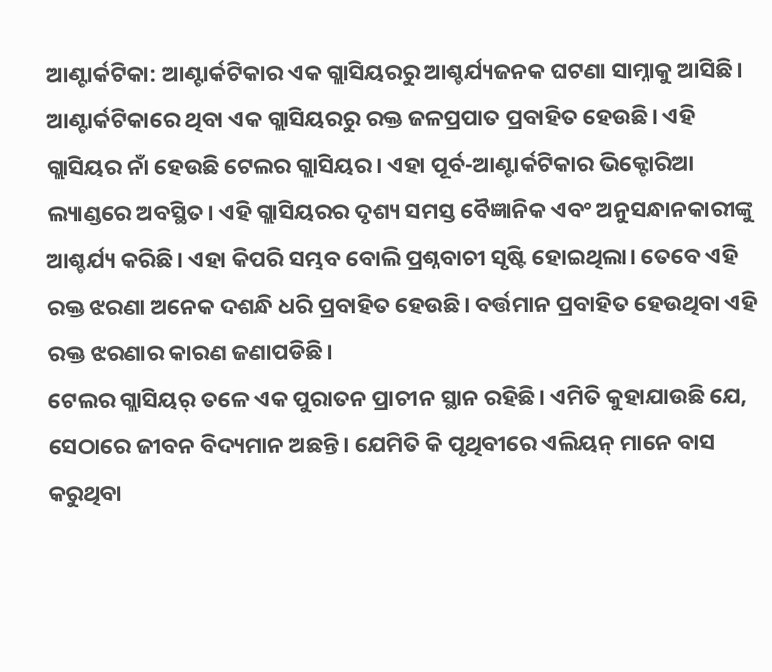ଆଣ୍ଟାର୍କଟିକା: ଆଣ୍ଟାର୍କଟିକାର ଏକ ଗ୍ଲାସିୟରରୁ ଆଶ୍ଚର୍ଯ୍ୟଜନକ ଘଟଣା ସାମ୍ନାକୁ ଆସିଛି। ଆଣ୍ଟାର୍କଟିକାରେ ଥିବା ଏକ ଗ୍ଲାସିୟରରୁ ରକ୍ତ ଜଳପ୍ରପାତ ପ୍ରବାହିତ ହେଉଛି। ଏହି ଗ୍ଲାସିୟର ନାଁ ହେଉଛି ଟେଲର ଗ୍ଲାସିୟର। ଏହା ପୂର୍ବ-ଆଣ୍ଟାର୍କଟିକାର ଭିକ୍ଟୋରିଆ ଲ୍ୟାଣ୍ଡରେ ଅବସ୍ଥିତ। ଏହି ଗ୍ଲାସିୟରର ଦୃଶ୍ୟ ସମସ୍ତ ବୈଜ୍ଞାନିକ ଏବଂ ଅନୁସନ୍ଧାନକାରୀଙ୍କୁ ଆଶ୍ଚର୍ଯ୍ୟ କରିଛି। ଏହା କିପରି ସମ୍ଭବ ବୋଲି ପ୍ରଶ୍ନବାଚୀ ସୃଷ୍ଟି ହୋଇଥିଲା। ତେବେ ଏହି ରକ୍ତ ଝରଣା ଅନେକ ଦଶନ୍ଧି ଧରି ପ୍ରବାହିତ ହେଉଛି। ବର୍ତ୍ତମାନ ପ୍ରବାହିତ ହେଉଥିବା ଏହି ରକ୍ତ ଝରଣାର କାରଣ ଜଣାପଡିଛି।
ଟେଲର ଗ୍ଲାସିୟର୍ ତଳେ ଏକ ପୁରାତନ ପ୍ରାଚୀନ ସ୍ଥାନ ରହିଛି। ଏମିତି କୁହାଯାଉଛି ଯେ, ସେଠାରେ ଜୀବନ ବିଦ୍ୟମାନ ଅଛନ୍ତି। ଯେମିତି କି ପୃଥିବୀରେ ଏଲିୟନ୍ ମାନେ ବାସ କରୁଥିବା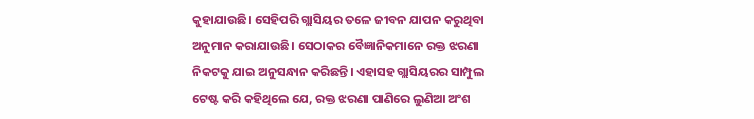କୁହାଯାଉଛି। ସେହିପରି ଗ୍ଲାସିୟର ତଳେ ଜୀବନ ଯାପନ କରୁଥିବା ଅନୁମାନ କରାଯାଉଛି। ସେଠାକର ବୈଜ୍ଞାନିକମାନେ ରକ୍ତ ଝରଣା ନିକଟକୁ ଯାଇ ଅନୁସନ୍ଧାନ କରିଛନ୍ତି। ଏହାସହ ଗ୍ଲାସିୟରର ସାମ୍ପୁଲ ଟେଷ୍ଟ କରି କହିଥିଲେ ଯେ, ରକ୍ତ ଝରଣା ପାଣିରେ ଲୁଣିଆ ଅଂଶ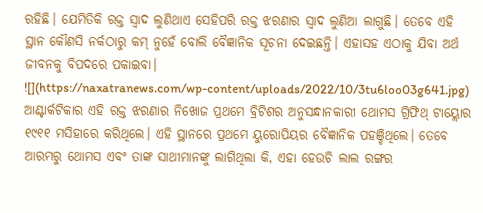ରହିଛି। ଯେମିତିକି ରକ୍ତ ସ୍ୱାଦ ଲୁଣିଥାଏ ସେହିପରି ରକ୍ତ ଝରଣାର ସ୍ୱାଦ ଲୁଣିଆ ଲାଗୁଛି। ତେବେ ଏହି ସ୍ଥାନ କୌଣସି ନର୍କଠାରୁ କମ୍ ନୁହେଁ ବୋଲି ବୈଜ୍ଞାନିକ ସୂଚନା ଦେଇଛନ୍ତି। ଏହାସହ ଏଠାକୁ ଯିବା ଅର୍ଥ ଜୀବନକୁ ବିପଦରେ ପକାଇବା।
![](https://naxatranews.com/wp-content/uploads/2022/10/3tu6loo03g641.jpg)
ଆଣ୍ଟାର୍କଟିକାର ଏହି ରକ୍ତ ଝରଣାର ନିଖୋଜ ପ୍ରଥମେ ବ୍ରିଟିଶର ଅନୁସନ୍ଧାନକାରୀ ଥୋମସ ଗ୍ରିଫିଥ୍ ଟାୟ୍ଲୋର ୧୯୧୧ ମସିହାରେ କରିଥିଲେ। ଏହି ସ୍ଥାନରେ ପ୍ରଥମେ ୟୁରୋପିୟର ବୈଜ୍ଞାନିକ ପହଞ୍ଚିଥିଲେ। ତେବେ ଆରମ୍ଭରୁ ଥୋମସ ଏବଂ ତାଙ୍କ ସାଥୀମାନଙ୍କୁ ଲାଗିଥିଲା କି, ଏହା ହେଉଚି ଲାଲ ରଙ୍ଗର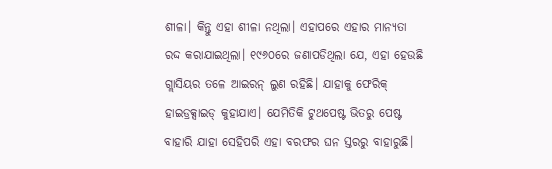ଶୀଳା। କିନ୍ତୁ ଏହା ଶୀଳା ନଥିଲା। ଏହାପରେ ଏହାର ମାନ୍ୟତା ରଦ୍ଦ କରାଯାଇଥିଲା। ୧୯୬୦ରେ ଜଣାପଡିଥିଲା ଯେ, ଏହା ହେଉଛି ଗ୍ଲାସିୟର ତଳେ ଆଇରନ୍ ଲୁଣ ରହିଛି। ଯାହାକୁ ଫେରିକ୍ ହାଇଡ୍ରକ୍ସାଇଡ୍ କୁହାଯାଏ। ଯେମିତିକି ଟୁଥପେଷ୍ଟ ଭିତରୁ ପେଷ୍ଟ ବାହାରି ଯାହା ସେହିପରି ଏହା ବରଫର ଘନ ସ୍ତରରୁ ବାହାରୁଛି।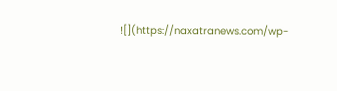![](https://naxatranews.com/wp-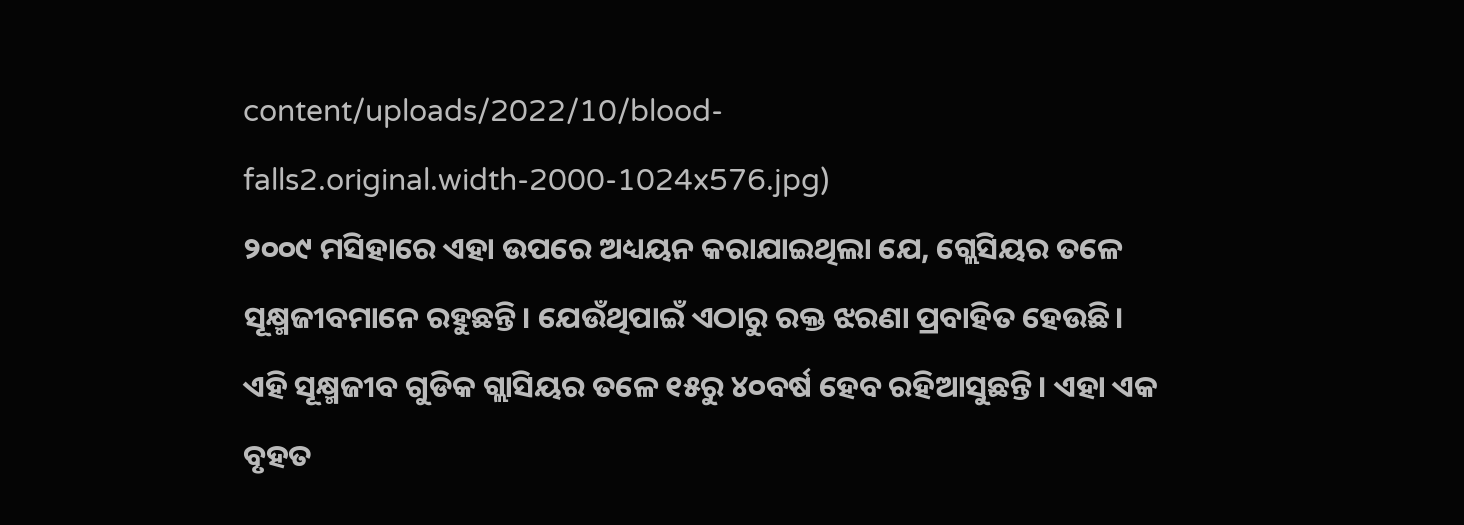content/uploads/2022/10/blood-falls2.original.width-2000-1024x576.jpg)
୨୦୦୯ ମସିହାରେ ଏହା ଉପରେ ଅଧ୍ୟୟନ କରାଯାଇଥିଲା ଯେ, ଗ୍ଲେସିୟର ତଳେ ସୂକ୍ଷ୍ମଜୀବମାନେ ରହୁଛନ୍ତି। ଯେଉଁଥିପାଇଁ ଏଠାରୁ ରକ୍ତ ଝରଣା ପ୍ରବାହିତ ହେଉଛି। ଏହି ସୂକ୍ଷ୍ମଜୀବ ଗୁଡିକ ଗ୍ଲାସିୟର ତଳେ ୧୫ରୁ ୪୦ବର୍ଷ ହେବ ରହିଆସୁଛନ୍ତି। ଏହା ଏକ ବୃହତ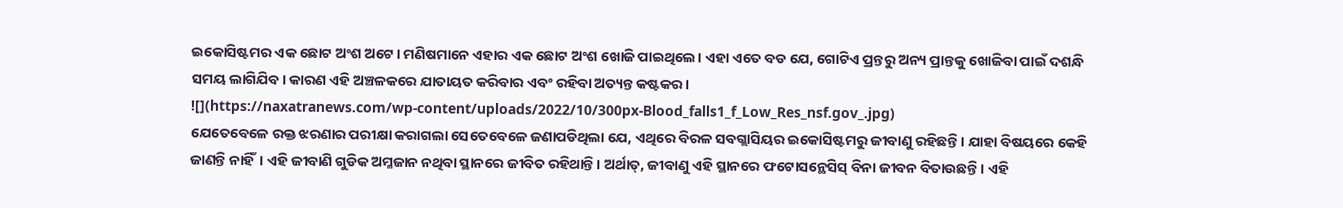ଇକୋସିଷ୍ଟମର ଏକ ଛୋଟ ଅଂଶ ଅଟେ। ମଣିଷମାନେ ଏହାର ଏକ ଛୋଟ ଅଂଶ ଖୋଜି ପାଇଥିଲେ। ଏହା ଏତେ ବଡ ଯେ, ଗୋଟିଏ ପ୍ରନ୍ତରୁ ଅନ୍ୟ ପ୍ରାନ୍ତକୁ ଖୋଜିବା ପାଇଁ ଦଶନ୍ଧି ସମୟ ଲାଗିଯିବ। କାରଣ ଏହି ଅଞ୍ଚଳକରେ ଯାତାୟତ କରିବାର ଏବଂ ରହିବା ଅତ୍ୟନ୍ତ କଷ୍ଟକର।
![](https://naxatranews.com/wp-content/uploads/2022/10/300px-Blood_falls1_f_Low_Res_nsf.gov_.jpg)
ଯେତେବେଳେ ରକ୍ତ ଝରଣାର ପରୀକ୍ଷା କରାଗଲା ସେତେବେଳେ ଜଣାପଡିଥିଲା ଯେ, ଏଥିରେ ବିରଳ ସବଗ୍ଲାସିୟର ଇକୋସିଷ୍ଟମରୁ ଜୀବାଣୁ ରହିଛନ୍ତି। ଯାହା ବିଷୟରେ କେହି ଜାଣନ୍ତି ନାହିଁ। ଏହି ଜୀବାଣି ଗୁଡିକ ଅମ୍ଳଜାନ ନଥିବା ସ୍ଥାନରେ ଜୀବିତ ରହିଥାନ୍ତି। ଅର୍ଥାତ୍, ଜୀବାଣୁ ଏହି ସ୍ଥାନରେ ଫଟୋସନ୍ଥେସିସ୍ ବିନା ଜୀବନ ବିତାଉଛନ୍ତି। ଏହି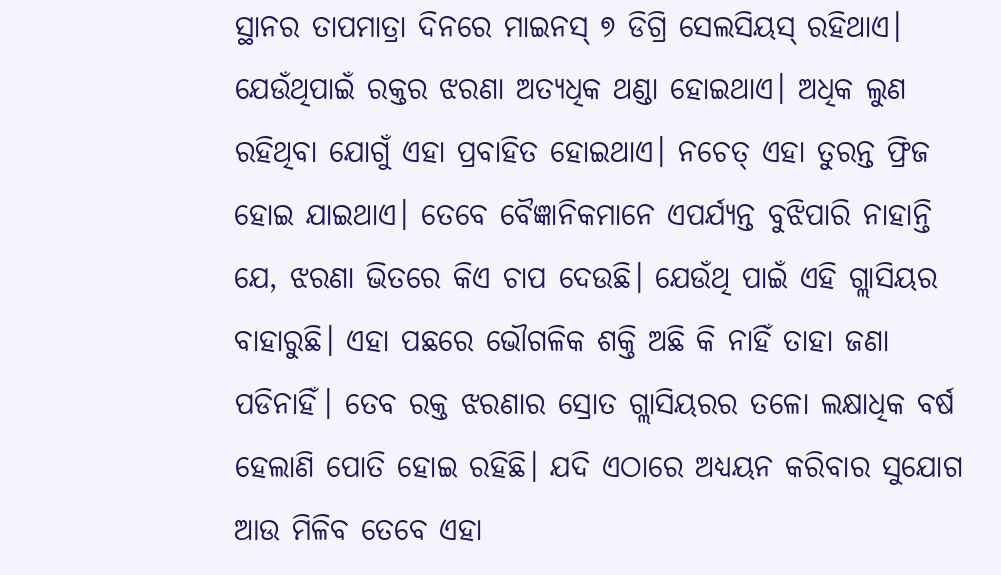ସ୍ଥାନର ତାପମାତ୍ରା ଦିନରେ ମାଇନସ୍ ୭ ଡିଗ୍ରି ସେଲସିୟସ୍ ରହିଥାଏ। ଯେଉଁଥିପାଇଁ ରକ୍ତର ଝରଣା ଅତ୍ୟଧିକ ଥଣ୍ଡା ହୋଇଥାଏ। ଅଧିକ ଲୁଣ ରହିଥିବା ଯୋଗୁଁ ଏହା ପ୍ରବାହିତ ହୋଇଥାଏ। ନଚେତ୍ ଏହା ତୁରନ୍ତ ଫ୍ରିଜ ହୋଇ ଯାଇଥାଏ। ତେବେ ବୈଜ୍ଞାନିକମାନେ ଏପର୍ଯ୍ୟନ୍ତ ବୁଝିପାରି ନାହାନ୍ତି ଯେ, ଝରଣା ଭିତରେ କିଏ ଚାପ ଦେଉଛି। ଯେଉଁଥି ପାଇଁ ଏହି ଗ୍ଲାସିୟର ବାହାରୁଛି। ଏହା ପଛରେ ଭୌଗଳିକ ଶକ୍ତି ଅଛି କି ନାହିଁ ତାହା ଜଣା ପଡିନାହିଁ। ତେବ ରକ୍ତ ଝରଣାର ସ୍ରୋତ ଗ୍ଲାସିୟରର ତଳୋ ଲକ୍ଷାଧିକ ବର୍ଷ ହେଲାଣି ପୋତି ହୋଇ ରହିଛି। ଯଦି ଏଠାରେ ଅଧ୍ୟୟନ କରିବାର ସୁଯୋଗ ଆଉ ମିଳିବ ତେବେ ଏହା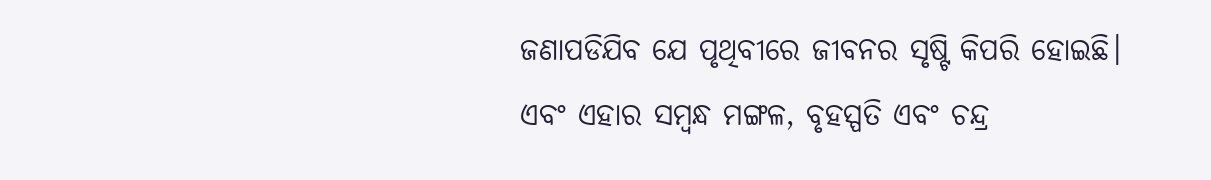ଜଣାପଡିଯିବ ଯେ ପୃଥିବୀରେ ଜୀବନର ସୃଷ୍ଟି କିପରି ହୋଇଛି। ଏବଂ ଏହାର ସମ୍ୱନ୍ଧ ମଙ୍ଗଳ, ବୃହସ୍ପତି ଏବଂ ଚନ୍ଦ୍ର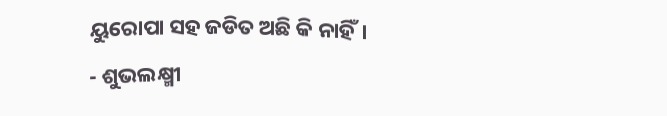ୟୁରୋପା ସହ ଜଡିତ ଅଛି କି ନାହିଁ।
- ଶୁଭଲକ୍ଷ୍ମୀ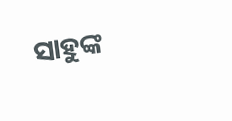ସାହୁଙ୍କ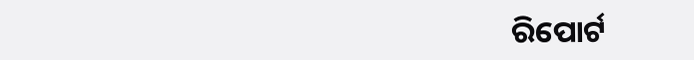ରିପୋର୍ଟ